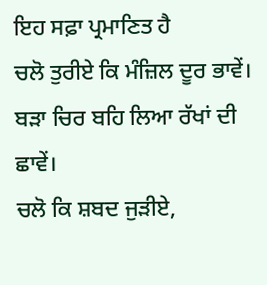ਇਹ ਸਫ਼ਾ ਪ੍ਰਮਾਣਿਤ ਹੈ
ਚਲੋ ਤੁਰੀਏ ਕਿ ਮੰਜ਼ਿਲ ਦੂਰ ਭਾਵੇਂ।
ਬੜਾ ਚਿਰ ਬਹਿ ਲਿਆ ਰੱਖਾਂ ਦੀ ਛਾਵੇਂ।
ਚਲੋ ਕਿ ਸ਼ਬਦ ਜੁੜੀਏ,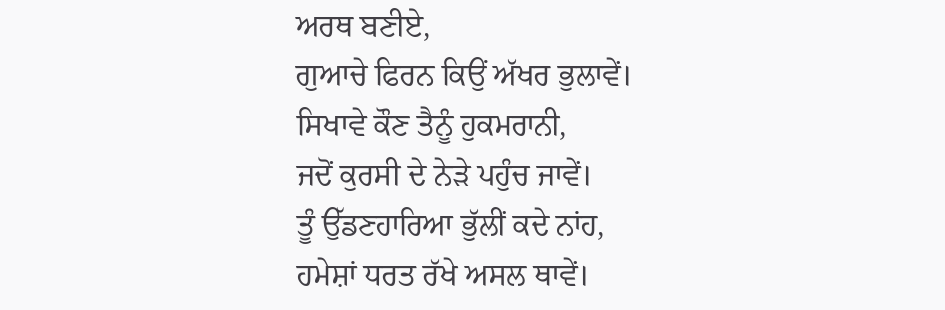ਅਰਥ ਬਣੀਏ,
ਗੁਆਚੇ ਫਿਰਨ ਕਿਉਂ ਅੱਖਰ ਭੁਲਾਵੇਂ।
ਸਿਖਾਵੇ ਕੌਣ ਤੈਨੂੰ ਹੁਕਮਰਾਨੀ,
ਜਦੋਂ ਕੁਰਸੀ ਦੇ ਨੇੜੇ ਪਹੁੰਚ ਜਾਵੇਂ।
ਤੂੰ ਉੱਡਣਹਾਰਿਆ ਭੁੱਲੀਂ ਕਦੇ ਨਾਂਹ,
ਹਮੇਸ਼ਾਂ ਧਰਤ ਰੱਖੇ ਅਸਲ ਥਾਵੇਂ।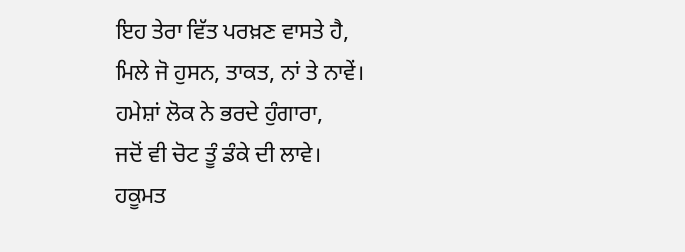ਇਹ ਤੇਰਾ ਵਿੱਤ ਪਰਖ਼ਣ ਵਾਸਤੇ ਹੈ,
ਮਿਲੇ ਜੋ ਹੁਸਨ, ਤਾਕਤ, ਨਾਂ ਤੇ ਨਾਵੇਂ।
ਹਮੇਸ਼ਾਂ ਲੋਕ ਨੇ ਭਰਦੇ ਹੁੰਗਾਰਾ,
ਜਦੋਂ ਵੀ ਚੋਟ ਤੂੰ ਡੰਕੇ ਦੀ ਲਾਵੇ।
ਹਕੂਮਤ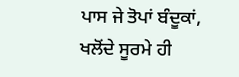ਪਾਸ ਜੇ ਤੋਪਾਂ ਬੰਦੂਕਾਂ,
ਖਲੋਂਦੇ ਸੂਰਮੇ ਹੀ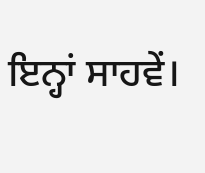ਇਨ੍ਹਾਂ ਸਾਹਵੇਂ।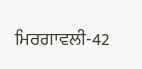ਮਿਰਗਾਵਲੀ-42